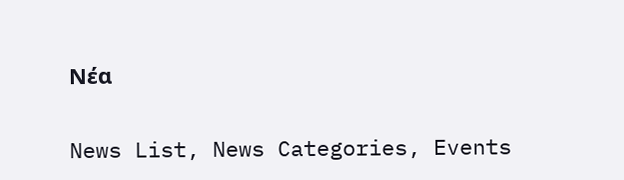Νέα

News List, News Categories, Events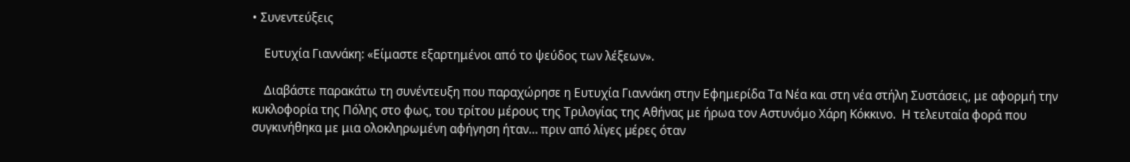• Συνεντεύξεις

    Ευτυχία Γιαννάκη: «Είμαστε εξαρτημένοι από το ψεύδος των λέξεων».

    Διαβάστε παρακάτω τη συνέντευξη που παραχώρησε η Ευτυχία Γιαννάκη στην Εφημερίδα Τα Νέα και στη νέα στήλη Συστάσεις, με αφορμή την κυκλοφορία της Πόλης στο φως, του τρίτου μέρους της Τριλογίας της Αθήνας με ήρωα τον Αστυνόμο Χάρη Κόκκινο.  Η τελευταία φορά που συγκινήθηκα με μια ολοκληρωμένη αφήγηση ήταν… πριν από λίγες µέρες όταν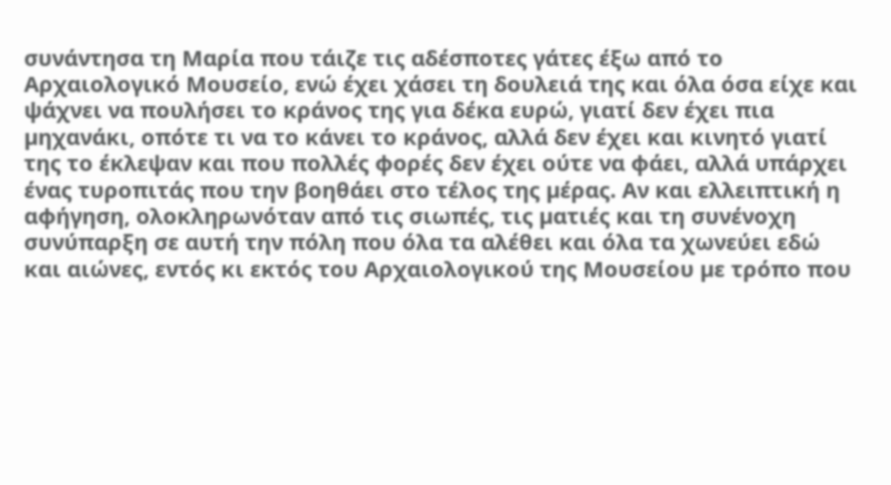συνάντησα τη Μαρία που τάιζε τις αδέσποτες γάτες έξω από το Αρχαιολογικό Μουσείο, ενώ έχει χάσει τη δουλειά της και όλα όσα είχε και ψάχνει να πουλήσει το κράνος της για δέκα ευρώ, γιατί δεν έχει πια µηχανάκι, οπότε τι να το κάνει το κράνος, αλλά δεν έχει και κινητό γιατί της το έκλεψαν και που πολλές φορές δεν έχει ούτε να φάει, αλλά υπάρχει ένας τυροπιτάς που την βοηθάει στο τέλος της µέρας. Αν και ελλειπτική η αφήγηση, ολοκληρωνόταν από τις σιωπές, τις µατιές και τη συνένοχη συνύπαρξη σε αυτή την πόλη που όλα τα αλέθει και όλα τα χωνεύει εδώ και αιώνες, εντός κι εκτός του Αρχαιολογικού της Μουσείου µε τρόπο που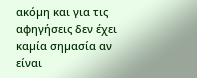ακόµη και για τις αφηγήσεις δεν έχει καµία σηµασία αν είναι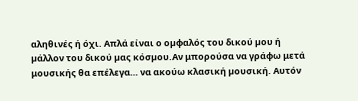αληθινές ή όχι. Απλά είναι ο οµφαλός του δικού µου ή µάλλον του δικού µας κόσµου.Αν μπορούσα να γράφω μετά μουσικής θα επέλεγα… να ακούω κλασική µουσική. Αυτόν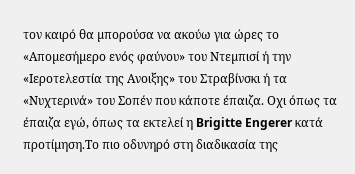τον καιρό θα µπορούσα να ακούω για ώρες το «Αποµεσήµερο ενός φαύνου» του Ντεµπισί ή την «Ιεροτελεστία της Ανοιξης» του Στραβίνσκι ή τα «Νυχτερινά» του Σοπέν που κάποτε έπαιζα. Οχι όπως τα έπαιζα εγώ, όπως τα εκτελεί η Brigitte Engerer κατά προτίµηση.Το πιο οδυνηρό στη διαδικασία της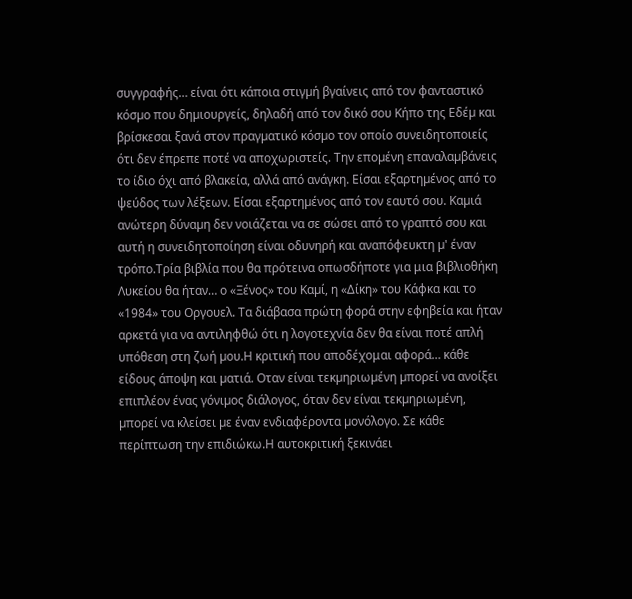συγγραφής… είναι ότι κάποια στιγµή βγαίνεις από τον φανταστικό κόσµο που δηµιουργείς, δηλαδή από τον δικό σου Κήπο της Εδέµ και βρίσκεσαι ξανά στον πραγµατικό κόσµο τον οποίο συνειδητοποιείς ότι δεν έπρεπε ποτέ να αποχωριστείς. Την εποµένη επαναλαµβάνεις το ίδιο όχι από βλακεία, αλλά από ανάγκη. Είσαι εξαρτηµένος από το ψεύδος των λέξεων. Είσαι εξαρτηµένος από τον εαυτό σου. Καµιά ανώτερη δύναµη δεν νοιάζεται να σε σώσει από το γραπτό σου και αυτή η συνειδητοποίηση είναι οδυνηρή και αναπόφευκτη µ' έναν τρόπο.Τρία βιβλία που θα πρότεινα οπωσδήποτε για μια βιβλιοθήκη Λυκείου θα ήταν… ο «Ξένος» του Καµί, η «Δίκη» του Κάφκα και το «1984» του Οργουελ. Τα διάβασα πρώτη φορά στην εφηβεία και ήταν αρκετά για να αντιληφθώ ότι η λογοτεχνία δεν θα είναι ποτέ απλή υπόθεση στη ζωή µου.Η κριτική που αποδέχομαι αφορά… κάθε είδους άποψη και µατιά. Οταν είναι τεκµηριωµένη µπορεί να ανοίξει επιπλέον ένας γόνιµος διάλογος, όταν δεν είναι τεκµηριωµένη, µπορεί να κλείσει µε έναν ενδιαφέροντα µονόλογο. Σε κάθε περίπτωση την επιδιώκω.Η αυτοκριτική ξεκινάει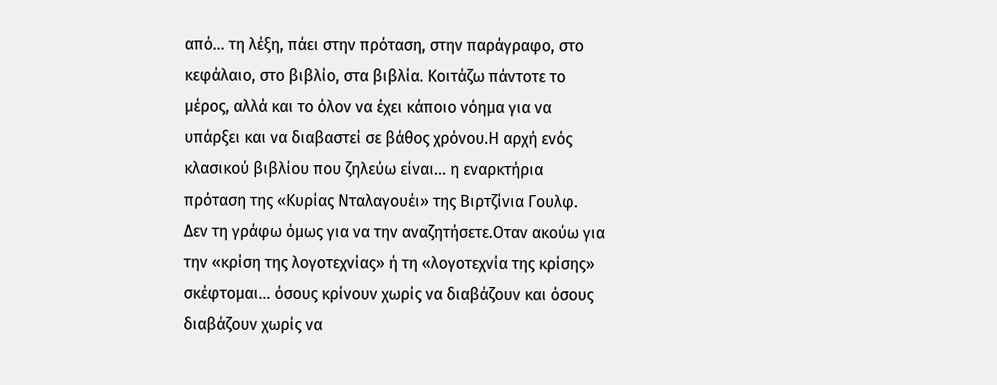από… τη λέξη, πάει στην πρόταση, στην παράγραφο, στο κεφάλαιο, στο βιβλίο, στα βιβλία. Κοιτάζω πάντοτε το µέρος, αλλά και το όλον να έχει κάποιο νόηµα για να υπάρξει και να διαβαστεί σε βάθος χρόνου.Η αρχή ενός κλασικού βιβλίου που ζηλεύω είναι… η εναρκτήρια πρόταση της «Κυρίας Νταλαγουέι» της Βιρτζίνια Γουλφ. Δεν τη γράφω όµως για να την αναζητήσετε.Οταν ακούω για την «κρίση της λογοτεχνίας» ή τη «λογοτεχνία της κρίσης» σκέφτομαι… όσους κρίνουν χωρίς να διαβάζουν και όσους διαβάζουν χωρίς να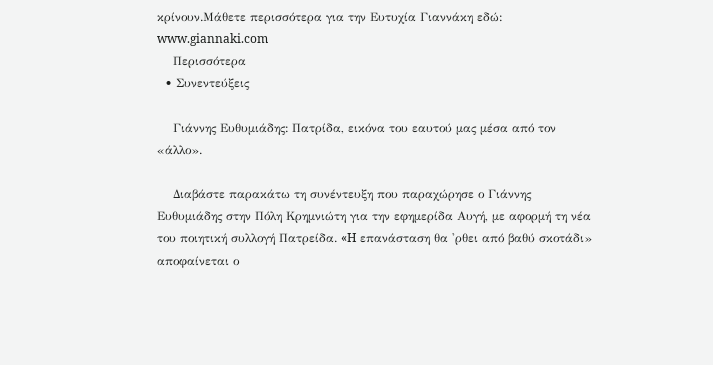κρίνουν.Μάθετε περισσότερα για την Ευτυχία Γιαννάκη εδώ: www.giannaki.com
    Περισσότερα
  • Συνεντεύξεις

    Γιάννης Ευθυμιάδης: Πατρίδα, εικόνα του εαυτού μας μέσα από τον «άλλο».

    Διαβάστε παρακάτω τη συνέντευξη που παραχώρησε ο Γιάννης Ευθυμιάδης στην Πόλη Κρημνιώτη για την εφημερίδα Αυγή, με αφορμή τη νέα του ποιητική συλλογή Πατρείδα. «H επανάσταση θα 'ρθει από βαθύ σκοτάδι» αποφαίνεται ο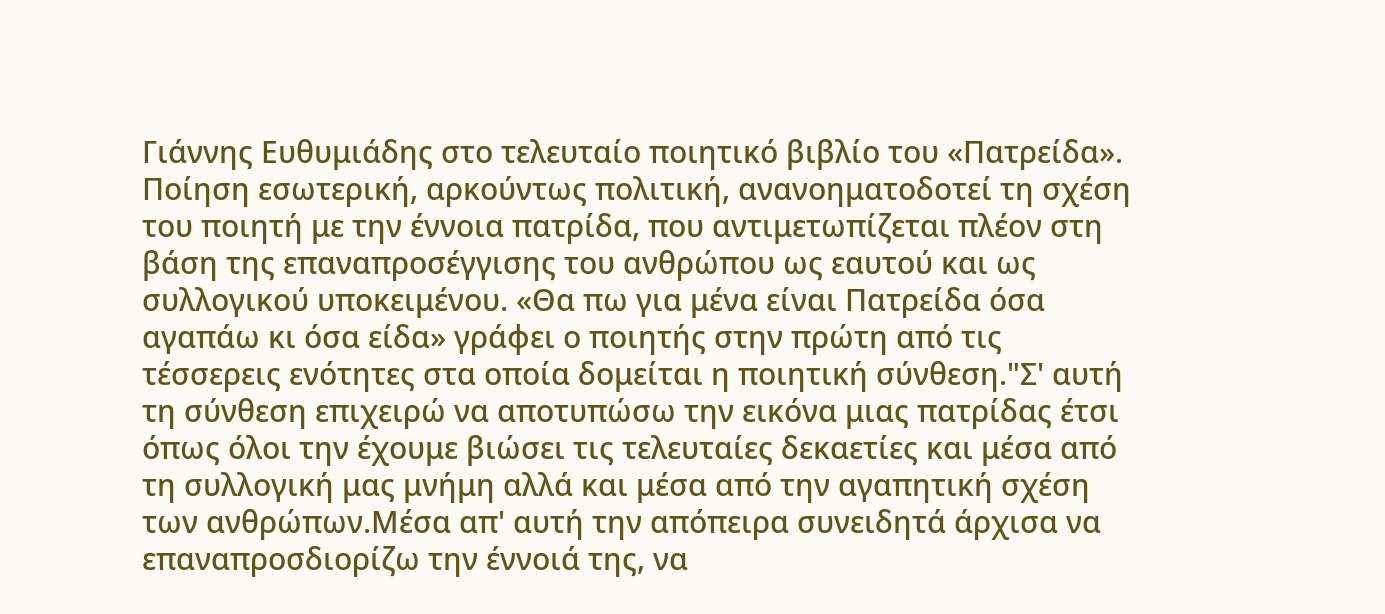Γιάννης Ευθυμιάδης στο τελευταίο ποιητικό βιβλίο του «Πατρείδα». Ποίηση εσωτερική, αρκούντως πολιτική, ανανοηματοδοτεί τη σχέση του ποιητή με την έννοια πατρίδα, που αντιμετωπίζεται πλέον στη βάση της επαναπροσέγγισης του ανθρώπου ως εαυτού και ως συλλογικού υποκειμένου. «Θα πω για μένα είναι Πατρείδα όσα αγαπάω κι όσα είδα» γράφει ο ποιητής στην πρώτη από τις τέσσερεις ενότητες στα οποία δομείται η ποιητική σύνθεση."Σ' αυτή τη σύνθεση επιχειρώ να αποτυπώσω την εικόνα μιας πατρίδας έτσι όπως όλοι την έχουμε βιώσει τις τελευταίες δεκαετίες και μέσα από τη συλλογική μας μνήμη αλλά και μέσα από την αγαπητική σχέση των ανθρώπων.Μέσα απ' αυτή την απόπειρα συνειδητά άρχισα να επαναπροσδιορίζω την έννοιά της, να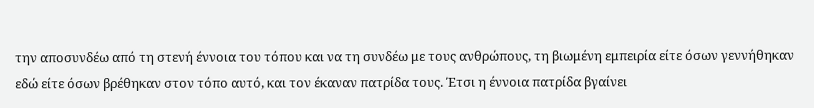την αποσυνδέω από τη στενή έννοια του τόπου και να τη συνδέω με τους ανθρώπους, τη βιωμένη εμπειρία είτε όσων γεννήθηκαν εδώ είτε όσων βρέθηκαν στον τόπο αυτό, και τον έκαναν πατρίδα τους. Έτσι η έννοια πατρίδα βγαίνει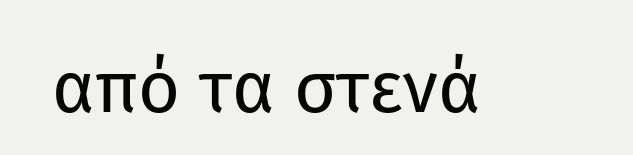από τα στενά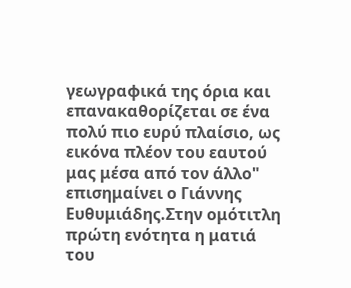γεωγραφικά της όρια και επανακαθορίζεται σε ένα πολύ πιο ευρύ πλαίσιο, ως εικόνα πλέον του εαυτού μας μέσα από τον άλλο" επισημαίνει ο Γιάννης Ευθυμιάδης.Στην ομότιτλη πρώτη ενότητα η ματιά του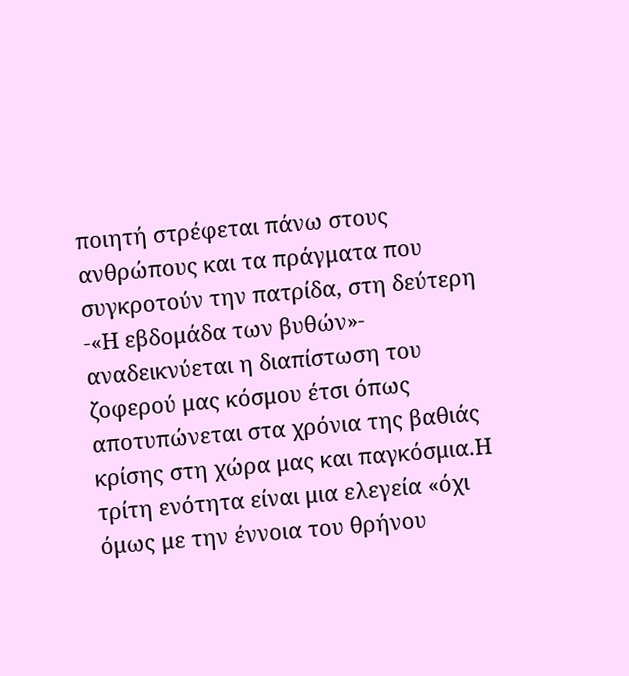ποιητή στρέφεται πάνω στους ανθρώπους και τα πράγματα που συγκροτούν την πατρίδα, στη δεύτερη -«Η εβδομάδα των βυθών»- αναδεικνύεται η διαπίστωση του ζοφερού μας κόσμου έτσι όπως αποτυπώνεται στα χρόνια της βαθιάς κρίσης στη χώρα μας και παγκόσμια.Η τρίτη ενότητα είναι μια ελεγεία «όχι όμως με την έννοια του θρήνου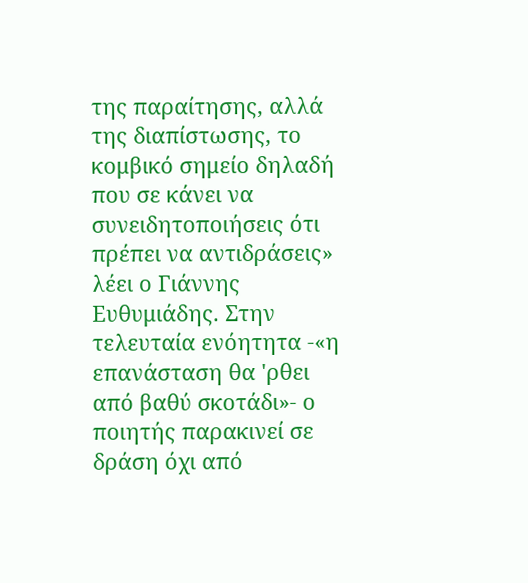της παραίτησης, αλλά της διαπίστωσης, το κομβικό σημείο δηλαδή που σε κάνει να συνειδητοποιήσεις ότι πρέπει να αντιδράσεις» λέει ο Γιάννης Ευθυμιάδης. Στην τελευταία ενόητητα -«η επανάσταση θα 'ρθει από βαθύ σκοτάδι»- ο ποιητής παρακινεί σε δράση όχι από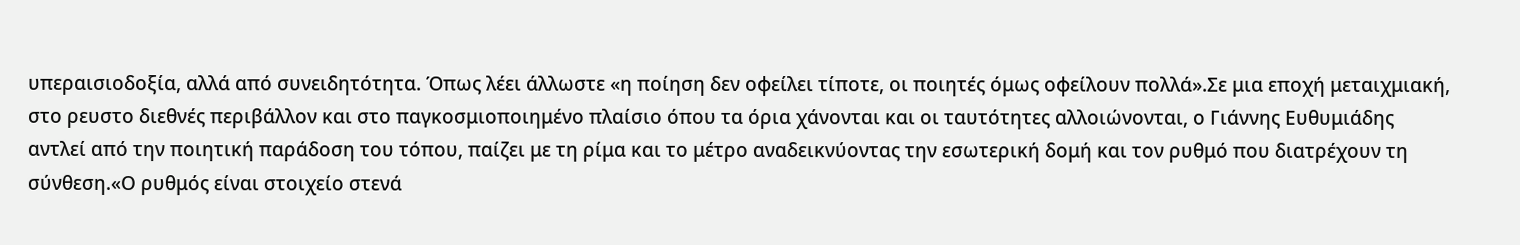υπεραισιοδοξία, αλλά από συνειδητότητα. Όπως λέει άλλωστε «η ποίηση δεν οφείλει τίποτε, οι ποιητές όμως οφείλουν πολλά».Σε μια εποχή μεταιχμιακή, στο ρευστο διεθνές περιβάλλον και στο παγκοσμιοποιημένο πλαίσιο όπου τα όρια χάνονται και οι ταυτότητες αλλοιώνονται, ο Γιάννης Ευθυμιάδης αντλεί από την ποιητική παράδοση του τόπου, παίζει με τη ρίμα και το μέτρο αναδεικνύοντας την εσωτερική δομή και τον ρυθμό που διατρέχουν τη σύνθεση.«Ο ρυθμός είναι στοιχείο στενά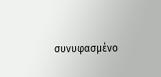συνυφασμένο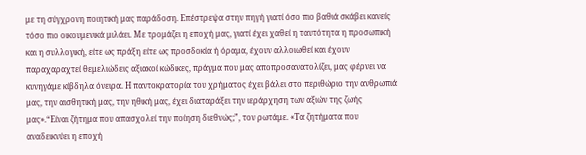με τη σύγχρονη ποιητική μας παράδοση. Επέστρεψα στην πηγή γιατί όσο πιο βαθιά σκάβει κανείς τόσο πιο οικουμενικά μιλάει. Με τρομάζει η εποχή μας, γιατί έχει χαθεί η ταυτότητα η προσωπική και η συλλογική, είτε ως πράξη είτε ως προσδοκία ή όραμα, έχουν αλλοιωθεί και έχουν παραχαραχτεί θεμελιώδεις αξιακοί κώδικες, πράγμα που μας αποπροσανατολίζει, μας φέρνει να κυνηγάμε κίβδηλα όνειρα. Η παντοκρατορία του χρήματος έχει βάλει στο περιθώριο την ανθρωπιά μας, την αισθητική μας, την ηθική μας, έχει διαταράξει την ιεράρχηση των αξιών της ζωής μας».“Είναι ζήτημα που απασχολεί την ποίηση διεθνώς;”, τον ρωτάμε. «Τα ζητήματα που αναδεικνύει η εποχή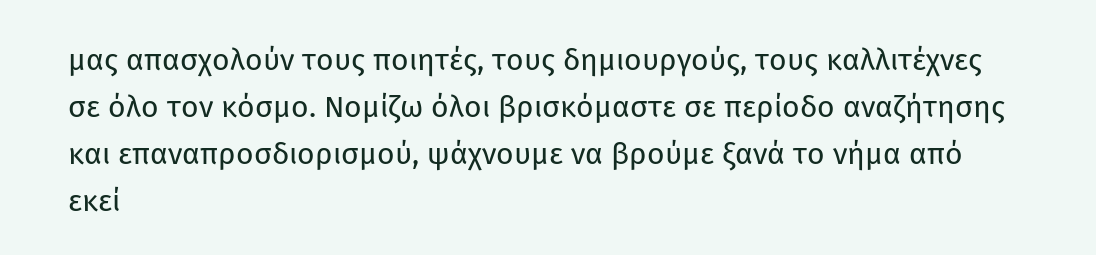μας απασχολούν τους ποιητές, τους δημιουργούς, τους καλλιτέχνες σε όλο τον κόσμο. Νομίζω όλοι βρισκόμαστε σε περίοδο αναζήτησης και επαναπροσδιορισμού, ψάχνουμε να βρούμε ξανά το νήμα από εκεί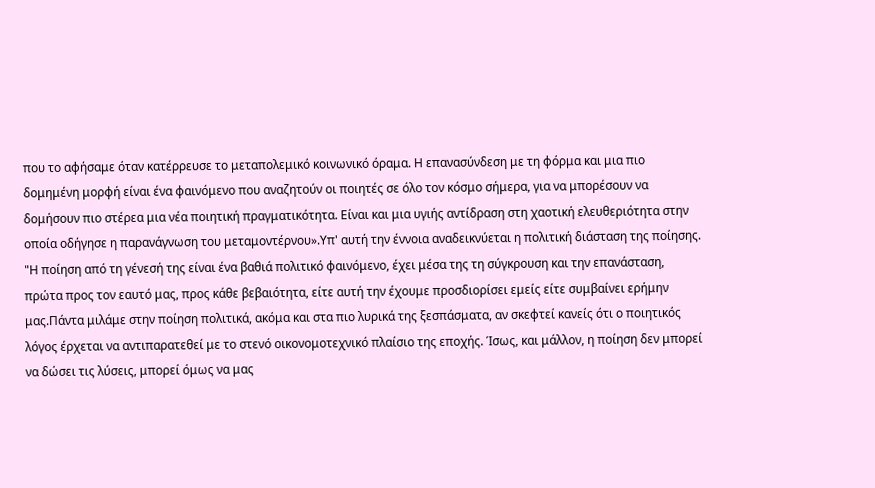που το αφήσαμε όταν κατέρρευσε το μεταπολεμικό κοινωνικό όραμα. Η επανασύνδεση με τη φόρμα και μια πιο δομημένη μορφή είναι ένα φαινόμενο που αναζητούν οι ποιητές σε όλο τον κόσμο σήμερα, για να μπορέσουν να δομήσουν πιο στέρεα μια νέα ποιητική πραγματικότητα. Είναι και μια υγιής αντίδραση στη χαοτική ελευθεριότητα στην οποία οδήγησε η παρανάγνωση του μεταμοντέρνου».Υπ' αυτή την έννοια αναδεικνύεται η πολιτική διάσταση της ποίησης. "Η ποίηση από τη γένεσή της είναι ένα βαθιά πολιτικό φαινόμενο, έχει μέσα της τη σύγκρουση και την επανάσταση, πρώτα προς τον εαυτό μας, προς κάθε βεβαιότητα, είτε αυτή την έχουμε προσδιορίσει εμείς είτε συμβαίνει ερήμην μας.Πάντα μιλάμε στην ποίηση πολιτικά, ακόμα και στα πιο λυρικά της ξεσπάσματα, αν σκεφτεί κανείς ότι ο ποιητικός λόγος έρχεται να αντιπαρατεθεί με το στενό οικονομοτεχνικό πλαίσιο της εποχής. Ίσως, και μάλλον, η ποίηση δεν μπορεί να δώσει τις λύσεις, μπορεί όμως να μας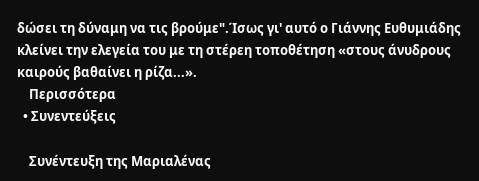δώσει τη δύναμη να τις βρούμε".Ίσως γι' αυτό ο Γιάννης Ευθυμιάδης κλείνει την ελεγεία του με τη στέρεη τοποθέτηση «στους άνυδρους καιρούς βαθαίνει η ρίζα...».
    Περισσότερα
  • Συνεντεύξεις

    Συνέντευξη της Μαριαλένας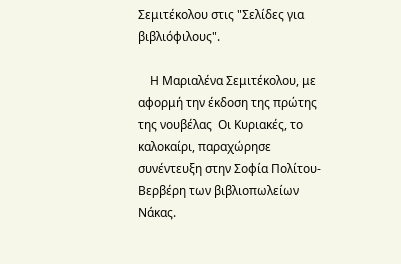Σεμιτέκολου στις "Σελίδες για βιβλιόφιλους".

    Η Μαριαλένα Σεμιτέκολου, με αφορμή την έκδοση της πρώτης της νουβέλας  Οι Κυριακές, το καλοκαίρι, παραχώρησε συνέντευξη στην Σοφία Πολίτου-Βερβέρη των βιβλιοπωλείων Νάκας.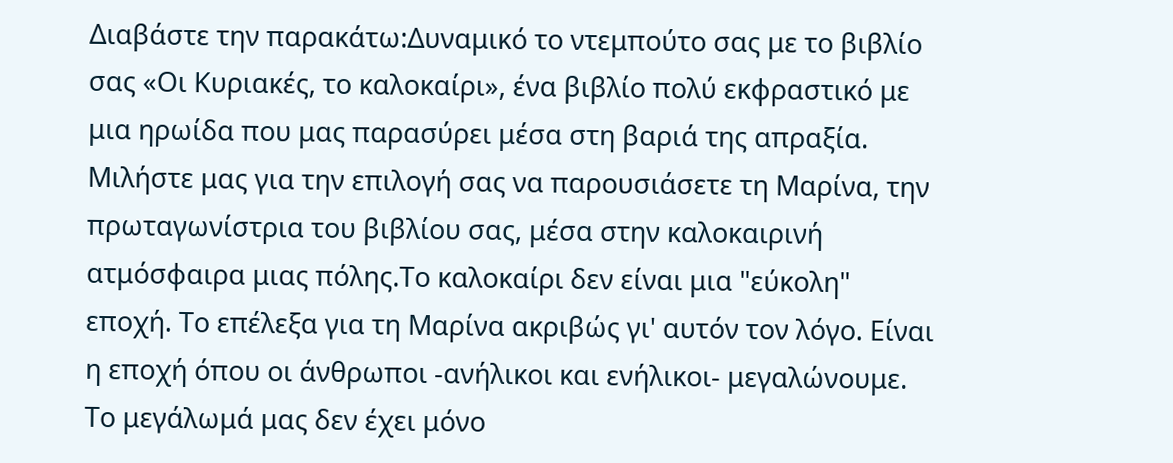Διαβάστε την παρακάτω:Δυναμικό το ντεμπούτο σας με το βιβλίο σας «Οι Κυριακές, το καλοκαίρι», ένα βιβλίο πολύ εκφραστικό με μια ηρωίδα που μας παρασύρει μέσα στη βαριά της απραξία. Μιλήστε μας για την επιλογή σας να παρουσιάσετε τη Μαρίνα, την πρωταγωνίστρια του βιβλίου σας, μέσα στην καλοκαιρινή ατμόσφαιρα μιας πόλης.Το καλοκαίρι δεν είναι μια "εύκολη" εποχή. Το επέλεξα για τη Μαρίνα ακριβώς γι' αυτόν τον λόγο. Είναι η εποχή όπου οι άνθρωποι -ανήλικοι και ενήλικοι- μεγαλώνουμε. Το μεγάλωμά μας δεν έχει μόνο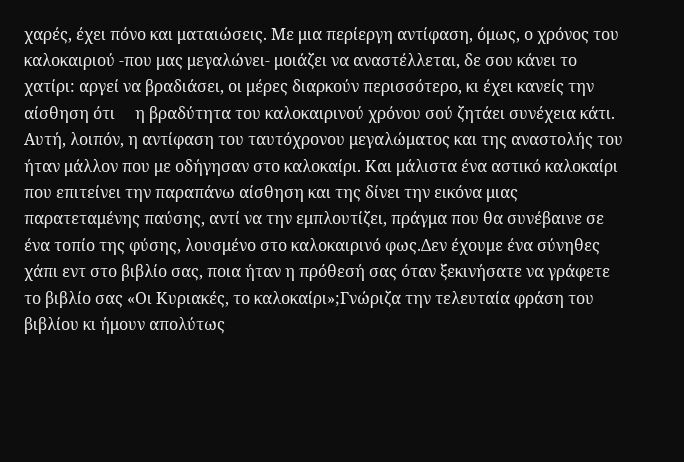χαρές, έχει πόνο και ματαιώσεις. Με μια περίεργη αντίφαση, όμως, ο χρόνος του καλοκαιριού -που μας μεγαλώνει- μοιάζει να αναστέλλεται, δε σου κάνει το χατίρι: αργεί να βραδιάσει, οι μέρες διαρκούν περισσότερο, κι έχει κανείς την αίσθηση ότι     η βραδύτητα του καλοκαιρινού χρόνου σού ζητάει συνέχεια κάτι. Αυτή, λοιπόν, η αντίφαση του ταυτόχρονου μεγαλώματος και της αναστολής του     ήταν μάλλον που με οδήγησαν στο καλοκαίρι. Και μάλιστα ένα αστικό καλοκαίρι που επιτείνει την παραπάνω αίσθηση και της δίνει την εικόνα μιας παρατεταμένης παύσης, αντί να την εμπλουτίζει, πράγμα που θα συνέβαινε σε ένα τοπίο της φύσης, λουσμένο στο καλοκαιρινό φως.Δεν έχουμε ένα σύνηθες χάπι εντ στο βιβλίο σας, ποια ήταν η πρόθεσή σας όταν ξεκινήσατε να γράφετε το βιβλίο σας «Οι Κυριακές, το καλοκαίρι»;Γνώριζα την τελευταία φράση του βιβλίου κι ήμουν απολύτως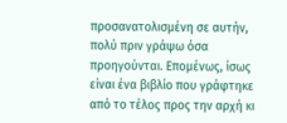προσανατολισμένη σε αυτήν, πολύ πριν γράψω όσα προηγούνται. Επομένως, ίσως είναι ένα βιβλίο που γράφτηκε από το τέλος προς την αρχή κι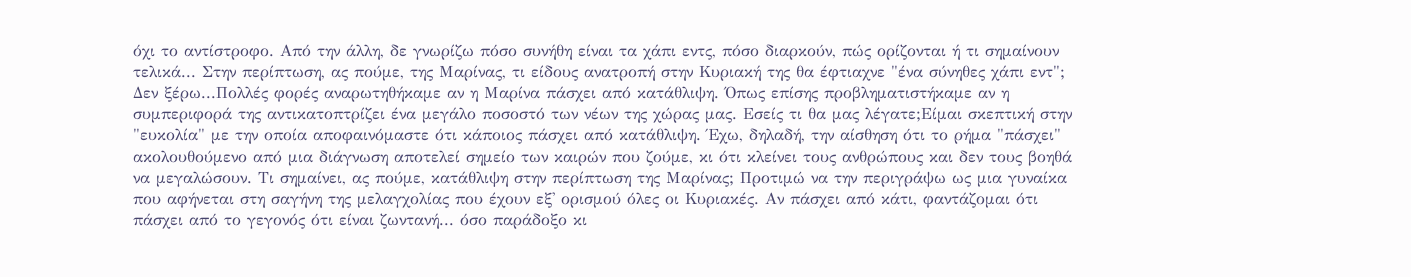όχι το αντίστροφο. Από την άλλη, δε γνωρίζω πόσο συνήθη είναι τα χάπι εντς, πόσο διαρκούν, πώς ορίζονται ή τι σημαίνουν τελικά... Στην περίπτωση, ας πούμε, της Μαρίνας, τι είδους ανατροπή στην Κυριακή της θα έφτιαχνε "ένα σύνηθες χάπι εντ"; Δεν ξέρω...Πολλές φορές αναρωτηθήκαμε αν η Μαρίνα πάσχει από κατάθλιψη. Όπως επίσης προβληματιστήκαμε αν η συμπεριφορά της αντικατοπτρίζει ένα μεγάλο ποσοστό των νέων της χώρας μας. Εσείς τι θα μας λέγατε;Είμαι σκεπτική στην "ευκολία" με την οποία αποφαινόμαστε ότι κάποιος πάσχει από κατάθλιψη. Έχω, δηλαδή, την αίσθηση ότι το ρήμα "πάσχει" ακολουθούμενο από μια διάγνωση αποτελεί σημείο των καιρών που ζούμε, κι ότι κλείνει τους ανθρώπους και δεν τους βοηθά να μεγαλώσουν. Τι σημαίνει, ας πούμε, κατάθλιψη στην περίπτωση της Μαρίνας; Προτιμώ να την περιγράψω ως μια γυναίκα που αφήνεται στη σαγήνη της μελαγχολίας που έχουν εξ' ορισμού όλες οι Κυριακές. Αν πάσχει από κάτι, φαντάζομαι ότι πάσχει από το γεγονός ότι είναι ζωντανή... όσο παράδοξο κι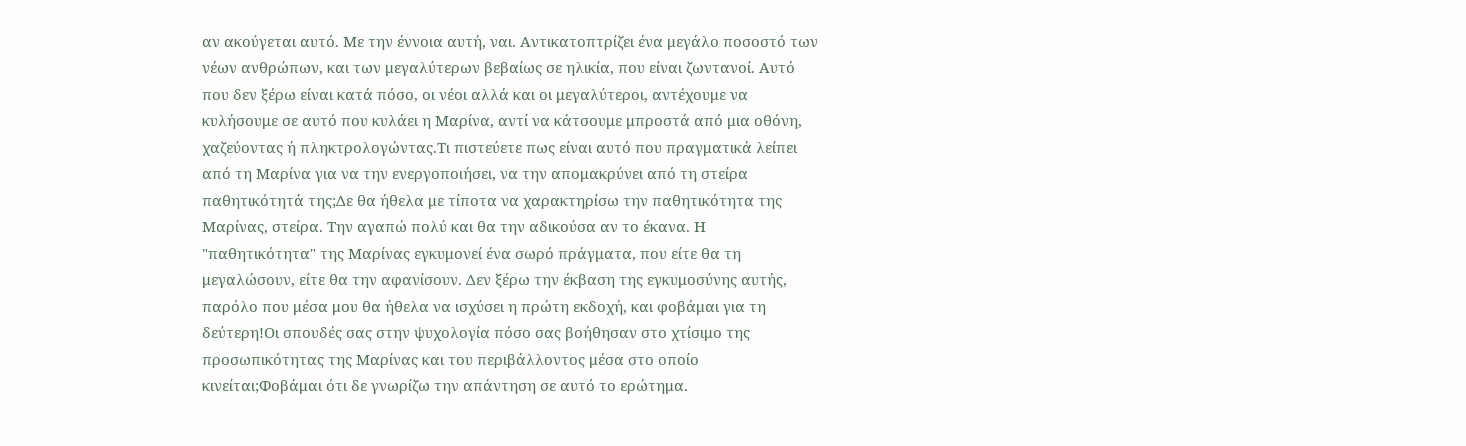αν ακούγεται αυτό. Με την έννοια αυτή, ναι. Αντικατοπτρίζει ένα μεγάλο ποσοστό των νέων ανθρώπων, και των μεγαλύτερων βεβαίως σε ηλικία, που είναι ζωντανοί. Αυτό που δεν ξέρω είναι κατά πόσο, οι νέοι αλλά και οι μεγαλύτεροι, αντέχουμε να κυλήσουμε σε αυτό που κυλάει η Μαρίνα, αντί να κάτσουμε μπροστά από μια οθόνη, χαζεύοντας ή πληκτρολογώντας.Τι πιστεύετε πως είναι αυτό που πραγματικά λείπει από τη Μαρίνα για να την ενεργοποιήσει, να την απομακρύνει από τη στείρα παθητικότητά της;Δε θα ήθελα με τίποτα να χαρακτηρίσω την παθητικότητα της Μαρίνας, στείρα. Την αγαπώ πολύ και θα την αδικούσα αν το έκανα. Η "παθητικότητα" της Μαρίνας εγκυμονεί ένα σωρό πράγματα, που είτε θα τη μεγαλώσουν, είτε θα την αφανίσουν. Δεν ξέρω την έκβαση της εγκυμοσύνης αυτής, παρόλο που μέσα μου θα ήθελα να ισχύσει η πρώτη εκδοχή, και φοβάμαι για τη δεύτερη!Οι σπουδές σας στην ψυχολογία πόσο σας βοήθησαν στο χτίσιμο της προσωπικότητας της Μαρίνας και του περιβάλλοντος μέσα στο οποίο κινείται;Φοβάμαι ότι δε γνωρίζω την απάντηση σε αυτό το ερώτημα.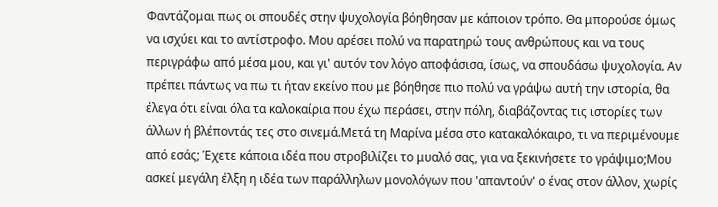Φαντάζομαι πως οι σπουδές στην ψυχολογία βόηθησαν με κάποιον τρόπο. Θα μπορούσε όμως να ισχύει και το αντίστροφο. Μου αρέσει πολύ να παρατηρώ τους ανθρώπους και να τους περιγράφω από μέσα μου, και γι' αυτόν τον λόγο αποφάσισα, ίσως, να σπουδάσω ψυχολογία. Αν πρέπει πάντως να πω τι ήταν εκείνο που με βόηθησε πιο πολύ να γράψω αυτή την ιστορία, θα έλεγα ότι είναι όλα τα καλοκαίρια που έχω περάσει, στην πόλη, διαβάζοντας τις ιστορίες των άλλων ή βλέποντάς τες στο σινεμά.Μετά τη Μαρίνα μέσα στο κατακαλόκαιρο, τι να περιμένουμε από εσάς; Έχετε κάποια ιδέα που στροβιλίζει το μυαλό σας, για να ξεκινήσετε το γράψιμο;Μου ασκεί μεγάλη έλξη η ιδέα των παράλληλων μονολόγων που 'απαντούν' ο ένας στον άλλον, χωρίς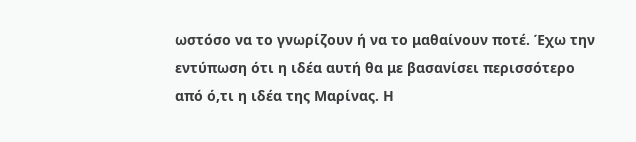ωστόσο να το γνωρίζουν ή να το μαθαίνουν ποτέ. Έχω την εντύπωση ότι η ιδέα αυτή θα με βασανίσει περισσότερο από ό,τι η ιδέα της Μαρίνας. Η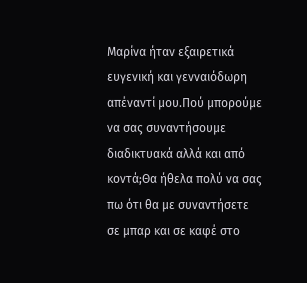Μαρίνα ήταν εξαιρετικά ευγενική και γενναιόδωρη απέναντί μου.Πού μπορούμε να σας συναντήσουμε διαδικτυακά αλλά και από κοντά;Θα ήθελα πολύ να σας πω ότι θα με συναντήσετε σε μπαρ και σε καφέ στο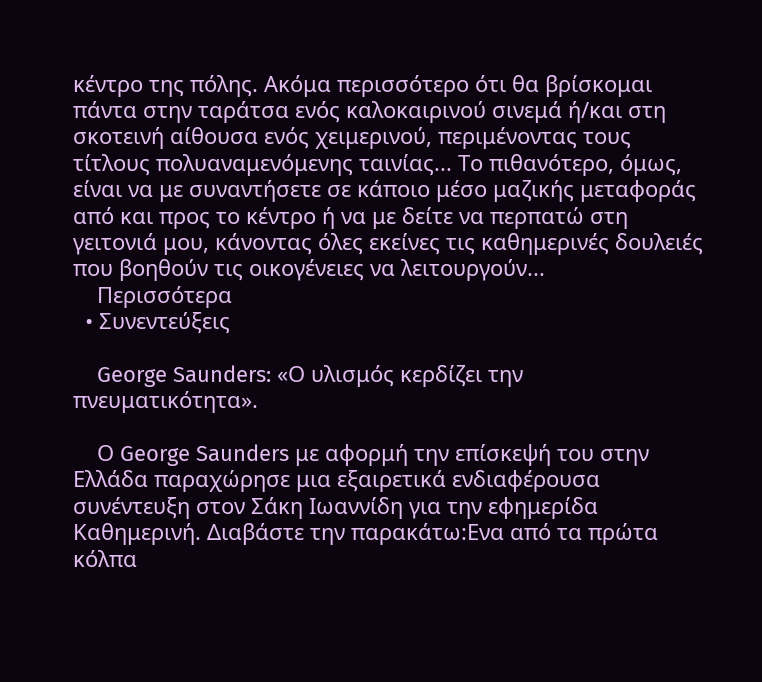κέντρο της πόλης. Ακόμα περισσότερο ότι θα βρίσκομαι πάντα στην ταράτσα ενός καλοκαιρινού σινεμά ή/και στη σκοτεινή αίθουσα ενός χειμερινού, περιμένοντας τους τίτλους πολυαναμενόμενης ταινίας... Το πιθανότερο, όμως, είναι να με συναντήσετε σε κάποιο μέσο μαζικής μεταφοράς από και προς το κέντρο ή να με δείτε να περπατώ στη γειτονιά μου, κάνοντας όλες εκείνες τις καθημερινές δουλειές που βοηθούν τις οικογένειες να λειτουργούν...
    Περισσότερα
  • Συνεντεύξεις

    George Saunders: «Ο υλισμός κερδίζει την πνευματικότητα».

    Ο George Saunders με αφορμή την επίσκεψή του στην Ελλάδα παραχώρησε μια εξαιρετικά ενδιαφέρουσα συνέντευξη στον Σάκη Ιωαννίδη για την εφημερίδα Καθημερινή. Διαβάστε την παρακάτω:Ενα από τα πρώτα κόλπα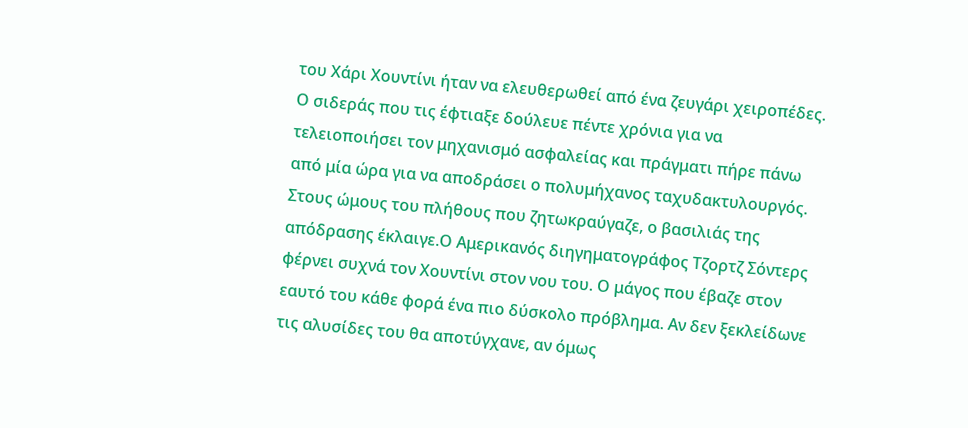του Χάρι Χουντίνι ήταν να ελευθερωθεί από ένα ζευγάρι χειροπέδες. Ο σιδεράς που τις έφτιαξε δούλευε πέντε χρόνια για να τελειοποιήσει τον μηχανισμό ασφαλείας και πράγματι πήρε πάνω από μία ώρα για να αποδράσει ο πολυμήχανος ταχυδακτυλουργός. Στους ώμους του πλήθους που ζητωκραύγαζε, ο βασιλιάς της απόδρασης έκλαιγε.Ο Αμερικανός διηγηματογράφος Τζορτζ Σόντερς φέρνει συχνά τον Χουντίνι στον νου του. Ο μάγος που έβαζε στον εαυτό του κάθε φορά ένα πιο δύσκολο πρόβλημα. Αν δεν ξεκλείδωνε τις αλυσίδες του θα αποτύγχανε, αν όμως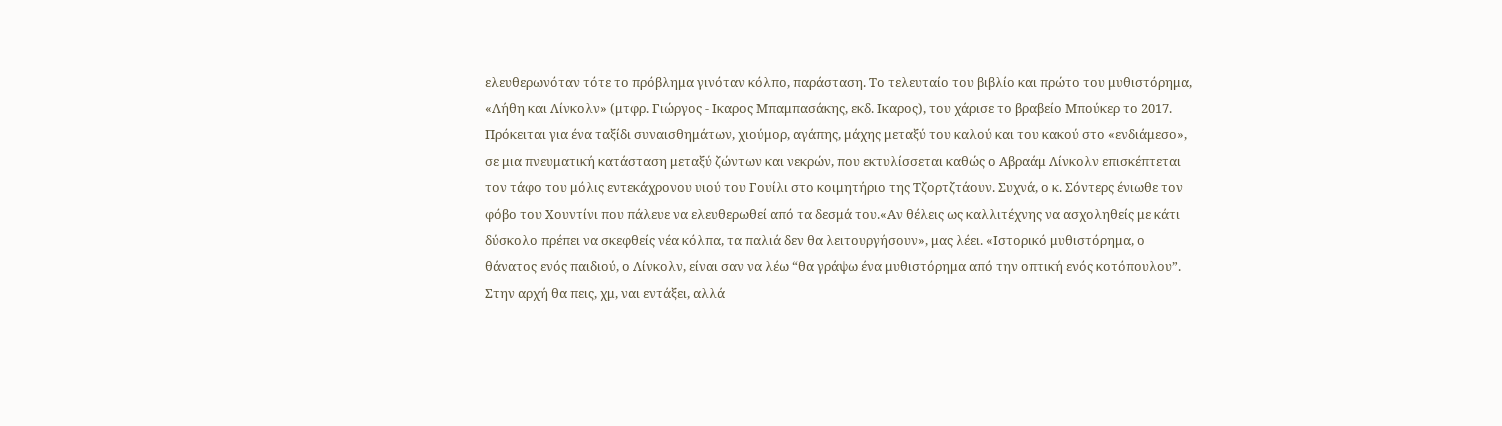ελευθερωνόταν τότε το πρόβλημα γινόταν κόλπο, παράσταση. Το τελευταίο του βιβλίο και πρώτο του μυθιστόρημα, «Λήθη και Λίνκολν» (μτφρ. Γιώργος - Ικαρος Μπαμπασάκης, εκδ. Ικαρος), του χάρισε το βραβείο Μπούκερ το 2017. Πρόκειται για ένα ταξίδι συναισθημάτων, χιούμορ, αγάπης, μάχης μεταξύ του καλού και του κακού στο «ενδιάμεσο», σε μια πνευματική κατάσταση μεταξύ ζώντων και νεκρών, που εκτυλίσσεται καθώς ο Αβραάμ Λίνκολν επισκέπτεται τον τάφο του μόλις εντεκάχρονου υιού του Γουίλι στο κοιμητήριο της Τζορτζτάουν. Συχνά, ο κ. Σόντερς ένιωθε τον φόβο του Χουντίνι που πάλευε να ελευθερωθεί από τα δεσμά του.«Αν θέλεις ως καλλιτέχνης να ασχοληθείς με κάτι δύσκολο πρέπει να σκεφθείς νέα κόλπα, τα παλιά δεν θα λειτουργήσουν», μας λέει. «Ιστορικό μυθιστόρημα, ο θάνατος ενός παιδιού, ο Λίνκολν, είναι σαν να λέω “θα γράψω ένα μυθιστόρημα από την οπτική ενός κοτόπουλου”. Στην αρχή θα πεις, χμ, ναι εντάξει, αλλά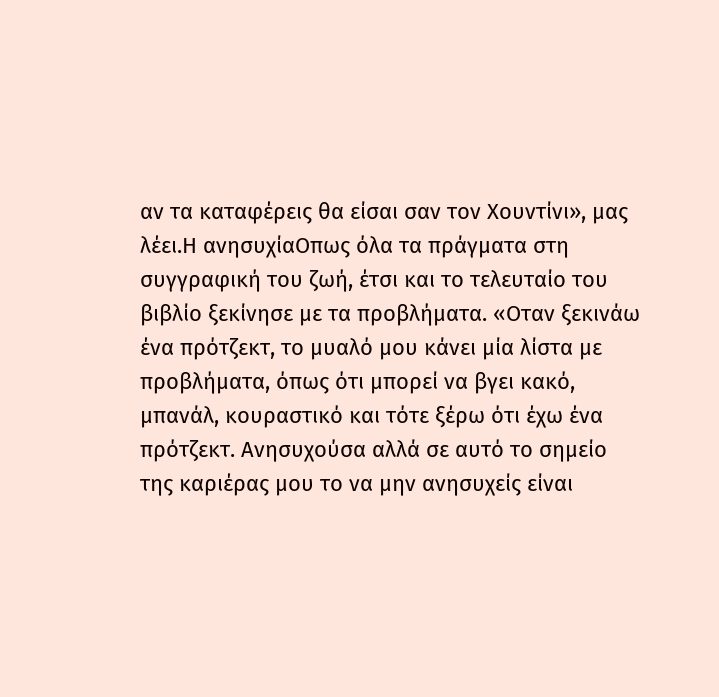αν τα καταφέρεις θα είσαι σαν τον Χουντίνι», μας λέει.Η ανησυχίαΟπως όλα τα πράγματα στη συγγραφική του ζωή, έτσι και το τελευταίο του βιβλίο ξεκίνησε με τα προβλήματα. «Οταν ξεκινάω ένα πρότζεκτ, το μυαλό μου κάνει μία λίστα με προβλήματα, όπως ότι μπορεί να βγει κακό, μπανάλ, κουραστικό και τότε ξέρω ότι έχω ένα πρότζεκτ. Ανησυχούσα αλλά σε αυτό το σημείο της καριέρας μου το να μην ανησυχείς είναι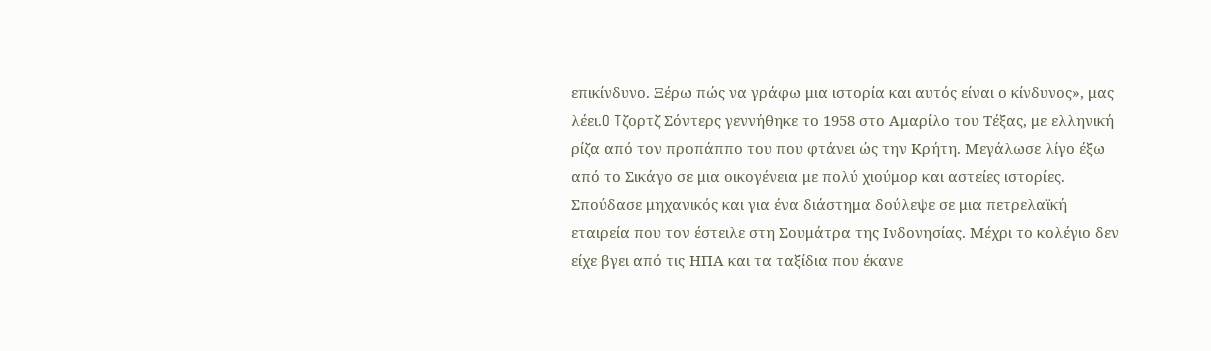επικίνδυνο. Ξέρω πώς να γράφω μια ιστορία και αυτός είναι ο κίνδυνος», μας λέει.O Tζορτζ Σόντερς γεννήθηκε το 1958 στο Αμαρίλο του Τέξας, με ελληνική ρίζα από τον προπάππο του που φτάνει ώς την Κρήτη. Μεγάλωσε λίγο έξω από το Σικάγο σε μια οικογένεια με πολύ χιούμορ και αστείες ιστορίες. Σπούδασε μηχανικός και για ένα διάστημα δούλεψε σε μια πετρελαϊκή εταιρεία που τον έστειλε στη Σουμάτρα της Ινδονησίας. Μέχρι το κολέγιο δεν είχε βγει από τις ΗΠΑ και τα ταξίδια που έκανε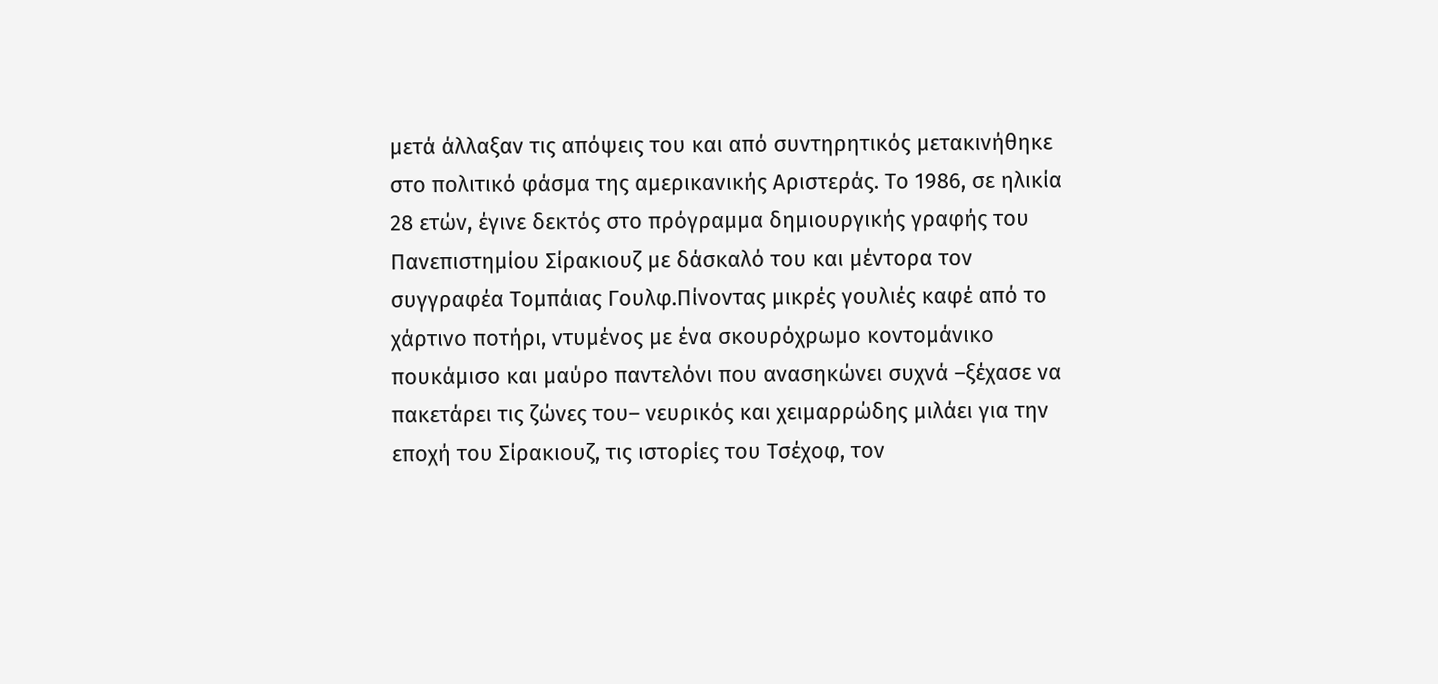μετά άλλαξαν τις απόψεις του και από συντηρητικός μετακινήθηκε στο πολιτικό φάσμα της αμερικανικής Αριστεράς. Το 1986, σε ηλικία 28 ετών, έγινε δεκτός στο πρόγραμμα δημιουργικής γραφής του Πανεπιστημίου Σίρακιουζ με δάσκαλό του και μέντορα τον συγγραφέα Τομπάιας Γουλφ.Πίνοντας μικρές γουλιές καφέ από το χάρτινο ποτήρι, ντυμένος με ένα σκουρόχρωμο κοντομάνικο πουκάμισο και μαύρο παντελόνι που ανασηκώνει συχνά –ξέχασε να πακετάρει τις ζώνες του– νευρικός και χειμαρρώδης μιλάει για την εποχή του Σίρακιουζ, τις ιστορίες του Τσέχοφ, τον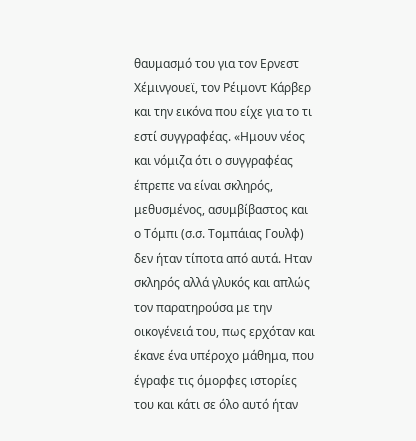θαυμασμό του για τον Ερνεστ Χέμινγουεϊ, τον Ρέιμοντ Κάρβερ και την εικόνα που είχε για το τι εστί συγγραφέας. «Ημουν νέος και νόμιζα ότι ο συγγραφέας έπρεπε να είναι σκληρός, μεθυσμένος, ασυμβίβαστος και ο Τόμπι (σ.σ. Τομπάιας Γουλφ) δεν ήταν τίποτα από αυτά. Ηταν σκληρός αλλά γλυκός και απλώς τον παρατηρούσα με την οικογένειά του, πως ερχόταν και έκανε ένα υπέροχο μάθημα, που έγραφε τις όμορφες ιστορίες του και κάτι σε όλο αυτό ήταν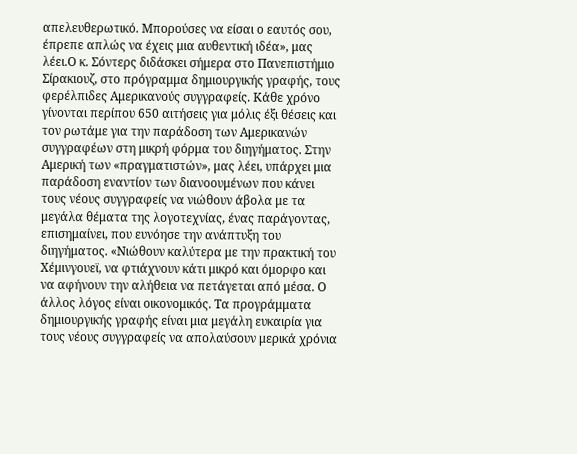απελευθερωτικό. Μπορούσες να είσαι ο εαυτός σου, έπρεπε απλώς να έχεις μια αυθεντική ιδέα», μας λέει.Ο κ. Σόντερς διδάσκει σήμερα στο Πανεπιστήμιο Σίρακιουζ, στο πρόγραμμα δημιουργικής γραφής, τους φερέλπιδες Αμερικανούς συγγραφείς. Κάθε χρόνο γίνονται περίπου 650 αιτήσεις για μόλις έξι θέσεις και τον ρωτάμε για την παράδοση των Αμερικανών συγγραφέων στη μικρή φόρμα του διηγήματος. Στην Αμερική των «πραγματιστών», μας λέει, υπάρχει μια παράδοση εναντίον των διανοουμένων που κάνει τους νέους συγγραφείς να νιώθουν άβολα με τα μεγάλα θέματα της λογοτεχνίας, ένας παράγοντας, επισημαίνει, που ευνόησε την ανάπτυξη του διηγήματος. «Νιώθουν καλύτερα με την πρακτική του Χέμινγουεϊ, να φτιάχνουν κάτι μικρό και όμορφο και να αφήνουν την αλήθεια να πετάγεται από μέσα. Ο άλλος λόγος είναι οικονομικός. Τα προγράμματα δημιουργικής γραφής είναι μια μεγάλη ευκαιρία για τους νέους συγγραφείς να απολαύσουν μερικά χρόνια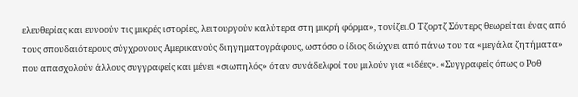ελευθερίας και ευνοούν τις μικρές ιστορίες, λειτουργούν καλύτερα στη μικρή φόρμα», τονίζει.Ο Τζορτζ Σόντερς θεωρείται ένας από τους σπουδαιότερους σύγχρονους Αμερικανούς διηγηματογράφους, ωστόσο ο ίδιος διώχνει από πάνω του τα «μεγάλα ζητήματα» που απασχολούν άλλους συγγραφείς και μένει «σιωπηλός» όταν συνάδελφοί του μιλούν για «ιδέες». «Συγγραφείς όπως ο Ροθ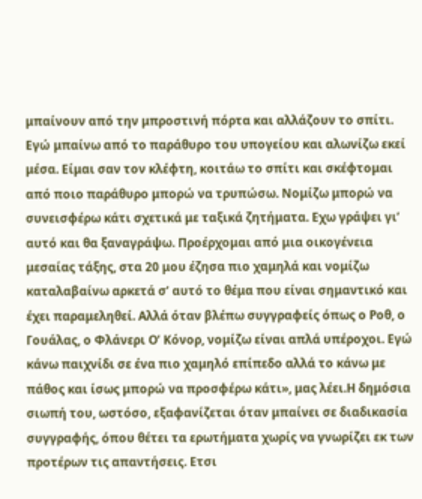μπαίνουν από την μπροστινή πόρτα και αλλάζουν το σπίτι. Εγώ μπαίνω από το παράθυρο του υπογείου και αλωνίζω εκεί μέσα. Είμαι σαν τον κλέφτη, κοιτάω το σπίτι και σκέφτομαι από ποιο παράθυρο μπορώ να τρυπώσω. Νομίζω μπορώ να συνεισφέρω κάτι σχετικά με ταξικά ζητήματα. Εχω γράψει γι’ αυτό και θα ξαναγράψω. Προέρχομαι από μια οικογένεια μεσαίας τάξης, στα 20 μου έζησα πιο χαμηλά και νομίζω καταλαβαίνω αρκετά σ’ αυτό το θέμα που είναι σημαντικό και έχει παραμεληθεί. Αλλά όταν βλέπω συγγραφείς όπως ο Ροθ, ο Γουάλας, ο Φλάνερι Ο’ Κόνορ, νομίζω είναι απλά υπέροχοι. Εγώ κάνω παιχνίδι σε ένα πιο χαμηλό επίπεδο αλλά το κάνω με πάθος και ίσως μπορώ να προσφέρω κάτι», μας λέει.Η δημόσια σιωπή του, ωστόσο, εξαφανίζεται όταν μπαίνει σε διαδικασία συγγραφής, όπου θέτει τα ερωτήματα χωρίς να γνωρίζει εκ των προτέρων τις απαντήσεις. Ετσι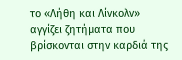το «Λήθη και Λίνκολν» αγγίζει ζητήματα που βρίσκονται στην καρδιά της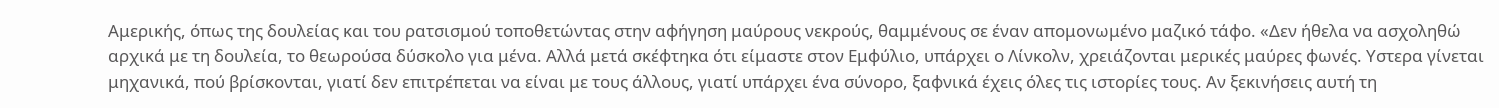Αμερικής, όπως της δουλείας και του ρατσισμού τοποθετώντας στην αφήγηση μαύρους νεκρούς, θαμμένους σε έναν απομονωμένο μαζικό τάφο. «Δεν ήθελα να ασχοληθώ αρχικά με τη δουλεία, το θεωρούσα δύσκολο για μένα. Αλλά μετά σκέφτηκα ότι είμαστε στον Εμφύλιο, υπάρχει ο Λίνκολν, χρειάζονται μερικές μαύρες φωνές. Υστερα γίνεται μηχανικά, πού βρίσκονται, γιατί δεν επιτρέπεται να είναι με τους άλλους, γιατί υπάρχει ένα σύνορο, ξαφνικά έχεις όλες τις ιστορίες τους. Αν ξεκινήσεις αυτή τη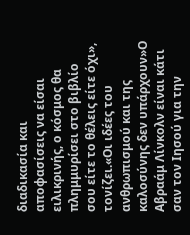διαδικασία και αποφασίσεις να είσαι ειλικρινής, ο κόσμος θα πλημμυρίσει στο βιβλίο σου είτε το θέλεις είτε όχι», τονίζει.«Οι ιδέες του ανθρωπισμού και της καλοσύνης δεν υπάρχουν»Ο Αβραάμ Λίνκολν είναι κάτι σαν τον Ιησού για την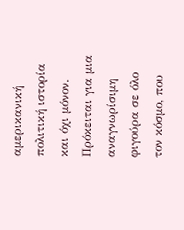αμερικανική πολιτική ιστορία και όχι μόνον. Πρόκειται για μια αναγνωρίσιμη φιγούρα σε όλο τον κόσμο, που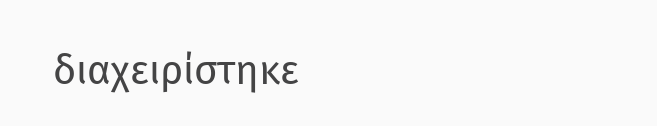διαχειρίστηκε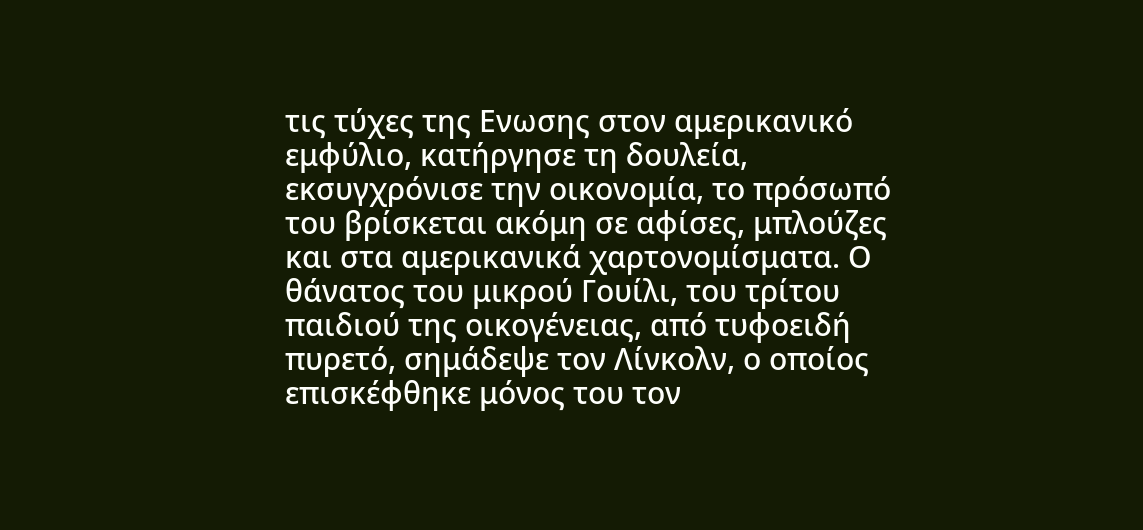τις τύχες της Ενωσης στον αμερικανικό εμφύλιο, κατήργησε τη δουλεία, εκσυγχρόνισε την οικονομία, το πρόσωπό του βρίσκεται ακόμη σε αφίσες, μπλούζες και στα αμερικανικά χαρτονομίσματα. Ο θάνατος του μικρού Γουίλι, του τρίτου παιδιού της οικογένειας, από τυφοειδή πυρετό, σημάδεψε τον Λίνκολν, ο οποίος επισκέφθηκε μόνος του τον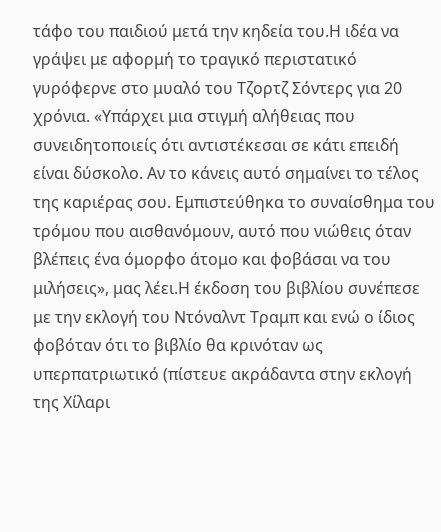τάφο του παιδιού μετά την κηδεία του.Η ιδέα να γράψει με αφορμή το τραγικό περιστατικό γυρόφερνε στο μυαλό του Τζορτζ Σόντερς για 20 χρόνια. «Υπάρχει μια στιγμή αλήθειας που συνειδητοποιείς ότι αντιστέκεσαι σε κάτι επειδή είναι δύσκολο. Αν το κάνεις αυτό σημαίνει το τέλος της καριέρας σου. Εμπιστεύθηκα το συναίσθημα του τρόμου που αισθανόμουν, αυτό που νιώθεις όταν βλέπεις ένα όμορφο άτομο και φοβάσαι να του μιλήσεις», μας λέει.Η έκδοση του βιβλίου συνέπεσε με την εκλογή του Ντόναλντ Τραμπ και ενώ ο ίδιος φοβόταν ότι το βιβλίο θα κρινόταν ως υπερπατριωτικό (πίστευε ακράδαντα στην εκλογή της Χίλαρι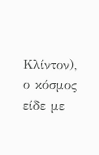Κλίντον), ο κόσμος είδε με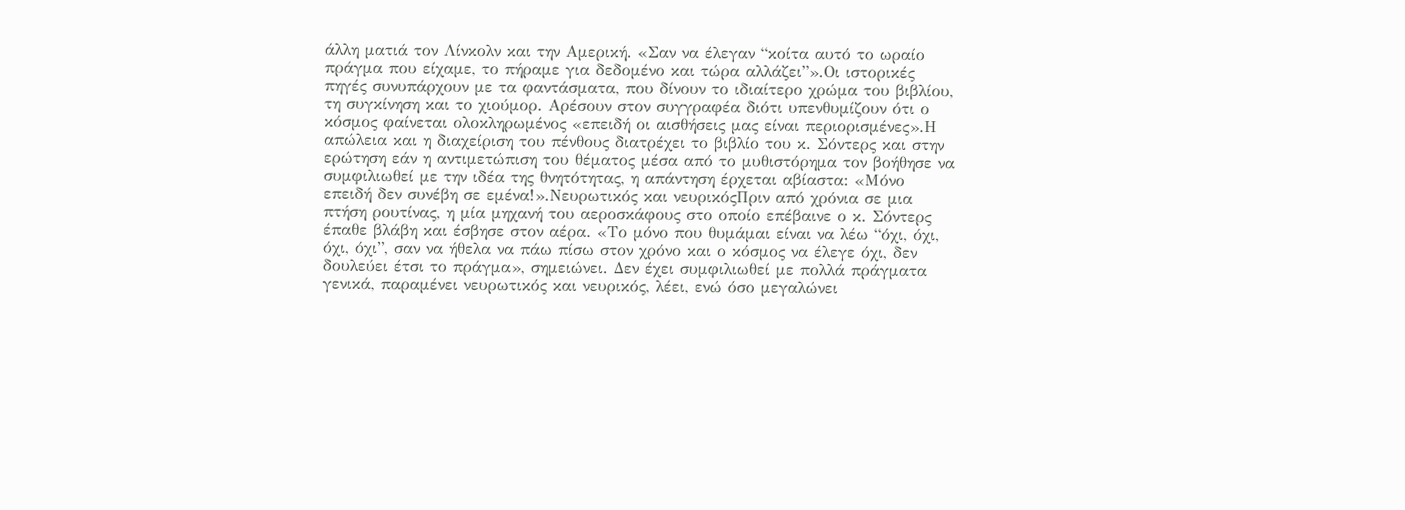άλλη ματιά τον Λίνκολν και την Αμερική. «Σαν να έλεγαν “κοίτα αυτό το ωραίο πράγμα που είχαμε, το πήραμε για δεδομένο και τώρα αλλάζει”».Οι ιστορικές πηγές συνυπάρχουν με τα φαντάσματα, που δίνουν το ιδιαίτερο χρώμα του βιβλίου, τη συγκίνηση και το χιούμορ. Αρέσουν στον συγγραφέα διότι υπενθυμίζουν ότι ο κόσμος φαίνεται ολοκληρωμένος «επειδή οι αισθήσεις μας είναι περιορισμένες».Η απώλεια και η διαχείριση του πένθους διατρέχει το βιβλίο του κ. Σόντερς και στην ερώτηση εάν η αντιμετώπιση του θέματος μέσα από το μυθιστόρημα τον βοήθησε να συμφιλιωθεί με την ιδέα της θνητότητας, η απάντηση έρχεται αβίαστα: «Μόνο επειδή δεν συνέβη σε εμένα!».Νευρωτικός και νευρικόςΠριν από χρόνια σε μια πτήση ρουτίνας, η μία μηχανή του αεροσκάφους στο οποίο επέβαινε ο κ. Σόντερς έπαθε βλάβη και έσβησε στον αέρα. «Το μόνο που θυμάμαι είναι να λέω “όχι, όχι, όχι, όχι”, σαν να ήθελα να πάω πίσω στον χρόνο και ο κόσμος να έλεγε όχι, δεν δουλεύει έτσι το πράγμα», σημειώνει. Δεν έχει συμφιλιωθεί με πολλά πράγματα γενικά, παραμένει νευρωτικός και νευρικός, λέει, ενώ όσο μεγαλώνει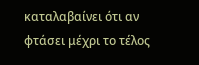καταλαβαίνει ότι αν φτάσει μέχρι το τέλος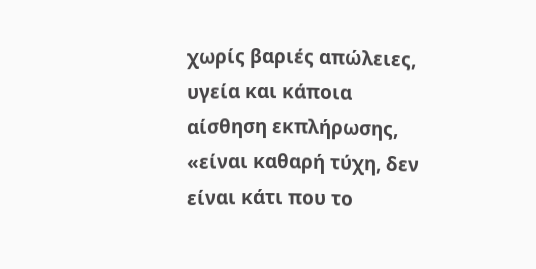χωρίς βαριές απώλειες, υγεία και κάποια αίσθηση εκπλήρωσης, «είναι καθαρή τύχη, δεν είναι κάτι που το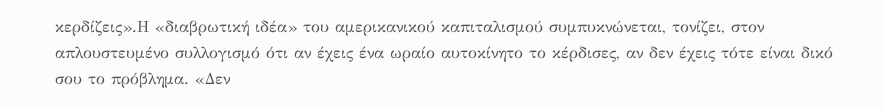κερδίζεις».Η «διαβρωτική ιδέα» του αμερικανικού καπιταλισμού συμπυκνώνεται, τονίζει, στον απλουστευμένο συλλογισμό ότι αν έχεις ένα ωραίο αυτοκίνητο το κέρδισες, αν δεν έχεις τότε είναι δικό σου το πρόβλημα. «Δεν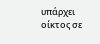υπάρχει οίκτος σε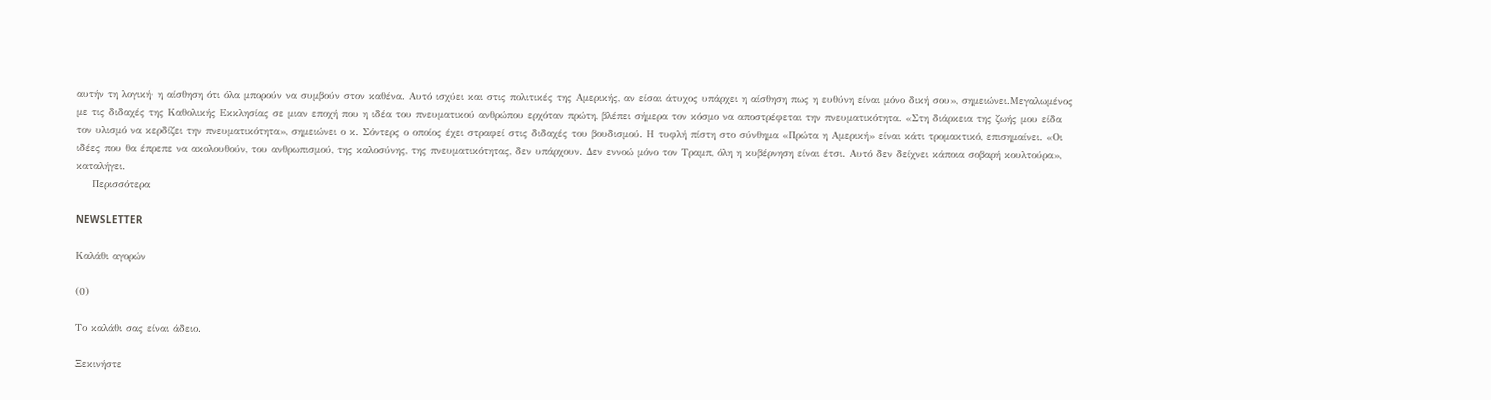αυτήν τη λογική· η αίσθηση ότι όλα μπορούν να συμβούν στον καθένα. Αυτό ισχύει και στις πολιτικές της Αμερικής, αν είσαι άτυχος υπάρχει η αίσθηση πως η ευθύνη είναι μόνο δική σου», σημειώνει.Μεγαλωμένος με τις διδαχές της Καθολικής Εκκλησίας σε μιαν εποχή που η ιδέα του πνευματικού ανθρώπου ερχόταν πρώτη, βλέπει σήμερα τον κόσμο να αποστρέφεται την πνευματικότητα. «Στη διάρκεια της ζωής μου είδα τον υλισμό να κερδίζει την πνευματικότητα», σημειώνει ο κ. Σόντερς ο οποίος έχει στραφεί στις διδαχές του βουδισμού. Η τυφλή πίστη στο σύνθημα «Πρώτα η Αμερική» είναι κάτι τρομακτικό, επισημαίνει. «Οι ιδέες που θα έπρεπε να ακολουθούν, του ανθρωπισμού, της καλοσύνης, της πνευματικότητας, δεν υπάρχουν. Δεν εννοώ μόνο τον Τραμπ, όλη η κυβέρνηση είναι έτσι. Αυτό δεν δείχνει κάποια σοβαρή κουλτούρα», καταλήγει.
    Περισσότερα

NEWSLETTER

Καλάθι αγορών

(0)

Το καλάθι σας είναι άδειο.

Ξεκινήστε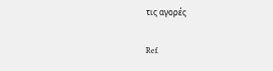τις αγορές

Ref.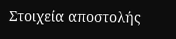Στοιχεία αποστολής